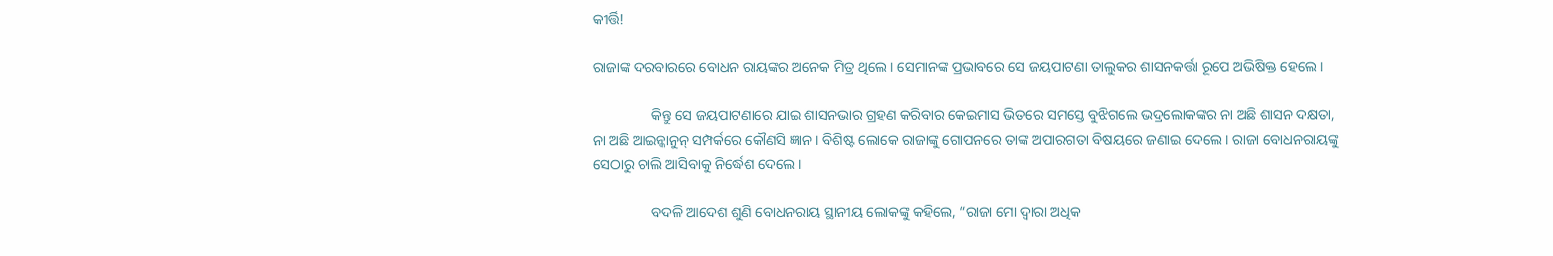କୀର୍ତ୍ତି!

ରାଜାଙ୍କ ଦରବାରରେ ବୋଧନ ରାୟଙ୍କର ଅନେକ ମିତ୍ର ଥିଲେ । ସେମାନଙ୍କ ପ୍ରଭାବରେ ସେ ଜୟପାଟଣା ତାଲୁକର ଶାସନକର୍ତ୍ତା ରୂପେ ଅଭିଷିକ୍ତ ହେଲେ ।

                କିନ୍ତୁ ସେ ଜୟପାଟଣାରେ ଯାଇ ଶାସନଭାର ଗ୍ରହଣ କରିବାର କେଇମାସ ଭିତରେ ସମସ୍ତେ ବୁଝିଗଲେ ଭଦ୍ରଲୋକଙ୍କର ନା ଅଛି ଶାସନ ଦକ୍ଷତା, ନା ଅଛି ଆଇନ୍କାନୁନ୍ ସମ୍ପର୍କରେ କୌଣସି ଜ୍ଞାନ । ବିଶିଷ୍ଟ ଲୋକେ ରାଜାଙ୍କୁ ଗୋପନରେ ତାଙ୍କ ଅପାରଗତା ବିଷୟରେ ଜଣାଇ ଦେଲେ । ରାଜା ବୋଧନରାୟଙ୍କୁ ସେଠାରୁ ଚାଲି ଆସିବାକୁ ନିର୍ଦ୍ଧେଶ ଦେଲେ ।

                ବଦଳି ଆଦେଶ ଶୁଣି ବୋଧନରାୟ ସ୍ଥାନୀୟ ଲୋକଙ୍କୁ କହିଲେ, “ରାଜା ମୋ ଦ୍ୱାରା ଅଧିକ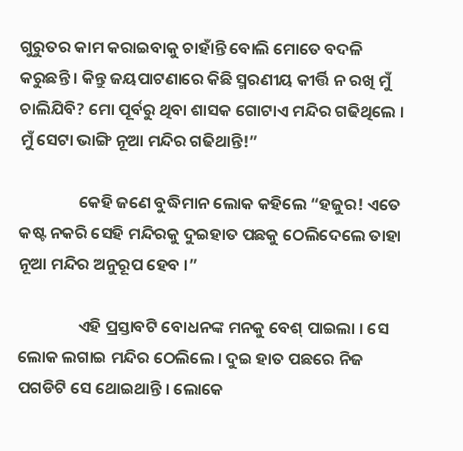ଗୁରୁତର କାମ କରାଇବାକୁ ଚାହାଁନ୍ତି ବୋଲି ମୋତେ ବଦଳି କରୁଛନ୍ତି । କିନ୍ତୁ ଜୟପାଟଣାରେ କିଛି ସ୍ମରଣୀୟ କୀର୍ତ୍ତି ନ ରଖି ମୁଁ ଚାଲିଯିବି? ମୋ ପୂର୍ବରୁ ଥିବା ଶାସକ ଗୋଟାଏ ମନ୍ଦିର ଗଢିଥିଲେ । ମୁଁ ସେଟା ଭାଙ୍ଗି ନୂଆ ମନ୍ଦିର ଗଢିଥାନ୍ତି!”

                କେହି ଜଣେ ବୁଦ୍ଧିମାନ ଲୋକ କହିଲେ “ହଜୁର! ଏତେ କଷ୍ଟ ନକରି ସେହି ମନ୍ଦିରକୁ ଦୁଇହାତ ପଛକୁ ଠେଲିଦେଲେ ତାହା ନୂଆ ମନ୍ଦିର ଅନୁରୂପ ହେବ ।”

                ଏହି ପ୍ରସ୍ତାବଟି ବୋଧନଙ୍କ ମନକୁ ବେଶ୍ ପାଇଲା । ସେ ଲୋକ ଲଗାଇ ମନ୍ଦିର ଠେଲିଲେ । ଦୁଇ ହାତ ପଛରେ ନିଜ ପଗଡିଟି ସେ ଥୋଇଥାନ୍ତି । ଲୋକେ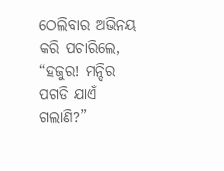ଠେଲିବାର ଅଭିନୟ କରି ପଚାରିଲେ, “ହଜୁର! ମନ୍ଦିର ପଗଡି ଯାଏଁ ଗଲାଣି?”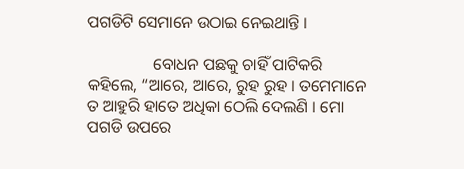ପଗଡିଟି ସେମାନେ ଉଠାଇ ନେଇଥାନ୍ତି ।

                ବୋଧନ ପଛକୁ ଚାହିଁ ପାଟିକରି କହିଲେ, “ଆରେ, ଆରେ, ରୁହ ରୁହ । ତମେମାନେ ତ ଆହୁରି ହାତେ ଅଧିକା ଠେଲି ଦେଲଣି । ମୋ ପଗଡି ଉପରେ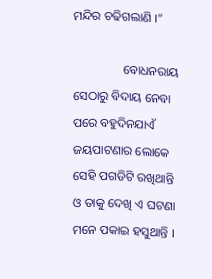ମନ୍ଦିର ଚଢିଗଲାଣି ।”

                ବୋଧନରାୟ ସେଠାରୁ ବିଦାୟ ନେବା ପରେ ବହୁଦିନଯାଏଁ ଜୟପାଟଣାର ଲୋକେ ସେହି ପଗଡିଟି ରଖିଥାନ୍ତି ଓ ତାକୁ ଦେଖି ଏ ଘଟଣା ମନେ ପକାଇ ହସୁଥାନ୍ତି ।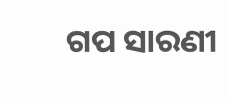ଗପ ସାରଣୀ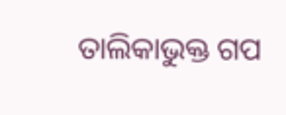ତାଲିକାଭୁକ୍ତ ଗପ